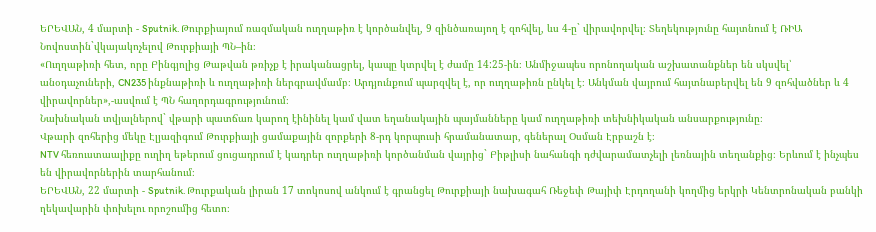ԵՐԵՎԱՆ, 4 մարտի - Sputnik. Թուրքիայում ռազմական ուղղաթիռ է կործանվել, 9 զինծառայող է զոհվել, ևս 4-ը` վիրավորվել։ Տեղեկությունը հայտնում է ՌԻԱ Նովոստին`վկայակոչելով Թուրքիայի ՊՆ–ին։
«Ուղղաթիռի հետ, որը Բինգյոլից Թաթվան թռիչք է իրականացրել, կապը կտրվել է ժամը 14:25-ին։ Անմիջապես որոնողական աշխատանքներ են սկսվել՝ անօդաչուների, CN235 ինքնաթիռի և ուղղաթիռի ներգրավմամբ։ Արդյունքում պարզվել է, որ ուղղաթիռն ընկել է։ Անկման վայրում հայտնաբերվել են 9 զոհվածներ և 4 վիրավորներ»,-ասվում է ՊՆ հաղորդագրությունում։
Նախնական տվյալներով` վթարի պատճառ կարող էինինել կամ վատ եղանակային պայմանները կամ ուղղաթիռի տեխնիկական անսարքությունը։
Վթարի զոհերից մեկը Էլյազիգում Թուրքիայի ցամաքային զորքերի 8-րդ կորպուսի հրամանատար, գեներալ Օսման Էրբաշն է։
NTV հեռուստաալիքը ուղիղ եթերում ցուցադրում է կադրեր ուղղաթիռի կործանման վայրից` Բիթլիսի նահանգի դժվարամատչելի լեռնային տեղանքից։ Երևում է ինչպես են վիրավորներին տարհանում։
ԵՐԵՎԱՆ, 22 մարտի - Sputnik. Թուրքական լիրան 17 տոկոսով անկում է գրանցել Թուրքիայի նախագահ Ռեջեփ Թայիփ Էրդողանի կողմից երկրի Կենտրոնական բանկի ղեկավարին փոխելու որոշումից հետո։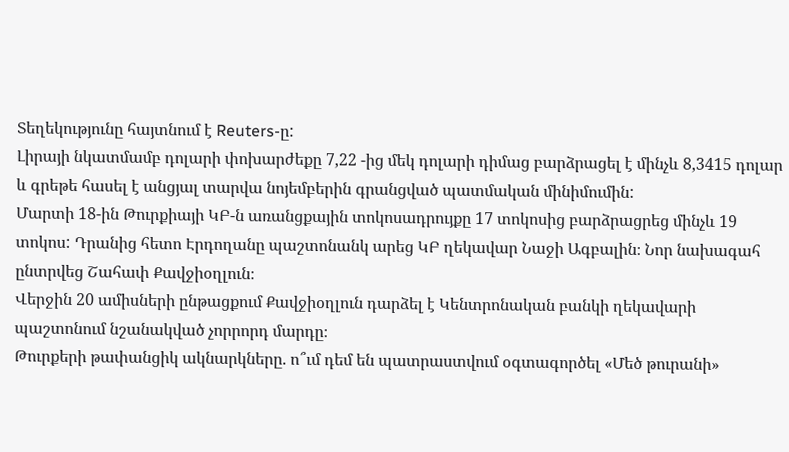Տեղեկությունը հայտնում է Reuters-ը:
Լիրայի նկատմամբ դոլարի փոխարժեքը 7,22 -ից մեկ դոլարի դիմաց բարձրացել է մինչև 8,3415 դոլար և գրեթե հասել է անցյալ տարվա նոյեմբերին գրանցված պատմական մինիմումին:
Մարտի 18-ին Թուրքիայի ԿԲ-ն առանցքային տոկոսադրույքը 17 տոկոսից բարձրացրեց մինչև 19 տոկոս: Դրանից հետո Էրդողանը պաշտոնանկ արեց ԿԲ ղեկավար Նաջի Ագբալին։ Նոր նախագահ ընտրվեց Շահափ Քավջիօղլուն։
Վերջին 20 ամիսների ընթացքում Քավջիօղլուն դարձել է Կենտրոնական բանկի ղեկավարի պաշտոնում նշանակված չորրորդ մարդը։
Թուրքերի թափանցիկ ակնարկները. ո՞ւմ դեմ են պատրաստվում օգտագործել «Մեծ թուրանի»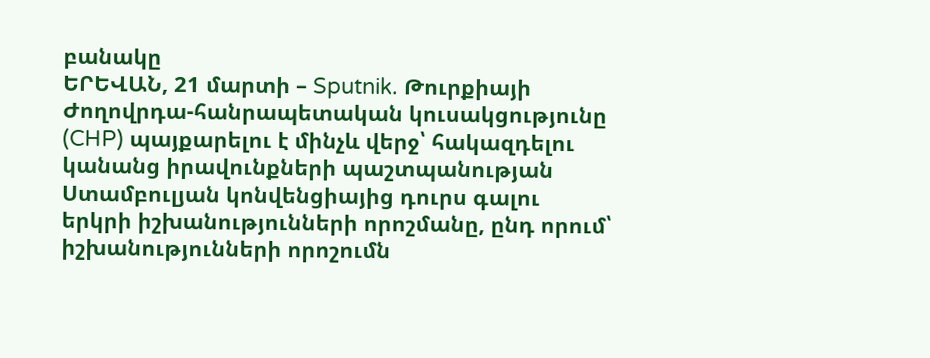բանակը
ԵՐԵՎԱՆ, 21 մարտի – Sputnik. Թուրքիայի Ժողովրդա-հանրապետական կուսակցությունը (CHP) պայքարելու է մինչև վերջ՝ հակազդելու կանանց իրավունքների պաշտպանության Ստամբուլյան կոնվենցիայից դուրս գալու երկրի իշխանությունների որոշմանը, ընդ որում՝ իշխանությունների որոշումն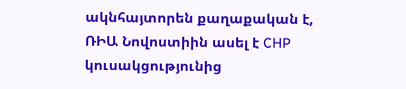ակնհայտորեն քաղաքական է, ՌԻԱ Նովոստիին ասել է CHP կուսակցությունից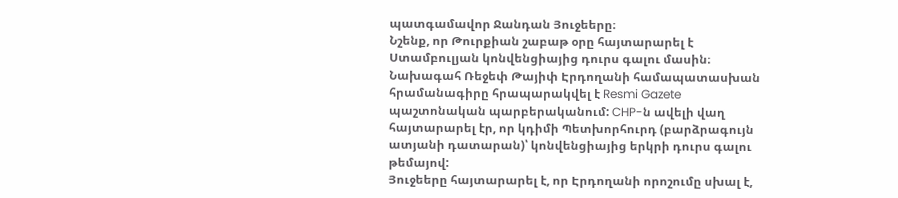պատգամավոր Ջանդան Յուջեերը։
Նշենք, որ Թուրքիան շաբաթ օրը հայտարարել է Ստամբուլյան կոնվենցիայից դուրս գալու մասին։ Նախագահ Ռեջեփ Թայիփ Էրդողանի համապատասխան հրամանագիրը հրապարակվել է Resmi Gazete պաշտոնական պարբերականում: CHP-ն ավելի վաղ հայտարարել էր, որ կդիմի Պետխորհուրդ (բարձրագույն ատյանի դատարան)՝ կոնվենցիայից երկրի դուրս գալու թեմայով:
Յուջեերը հայտարարել է, որ Էրդողանի որոշումը սխալ է,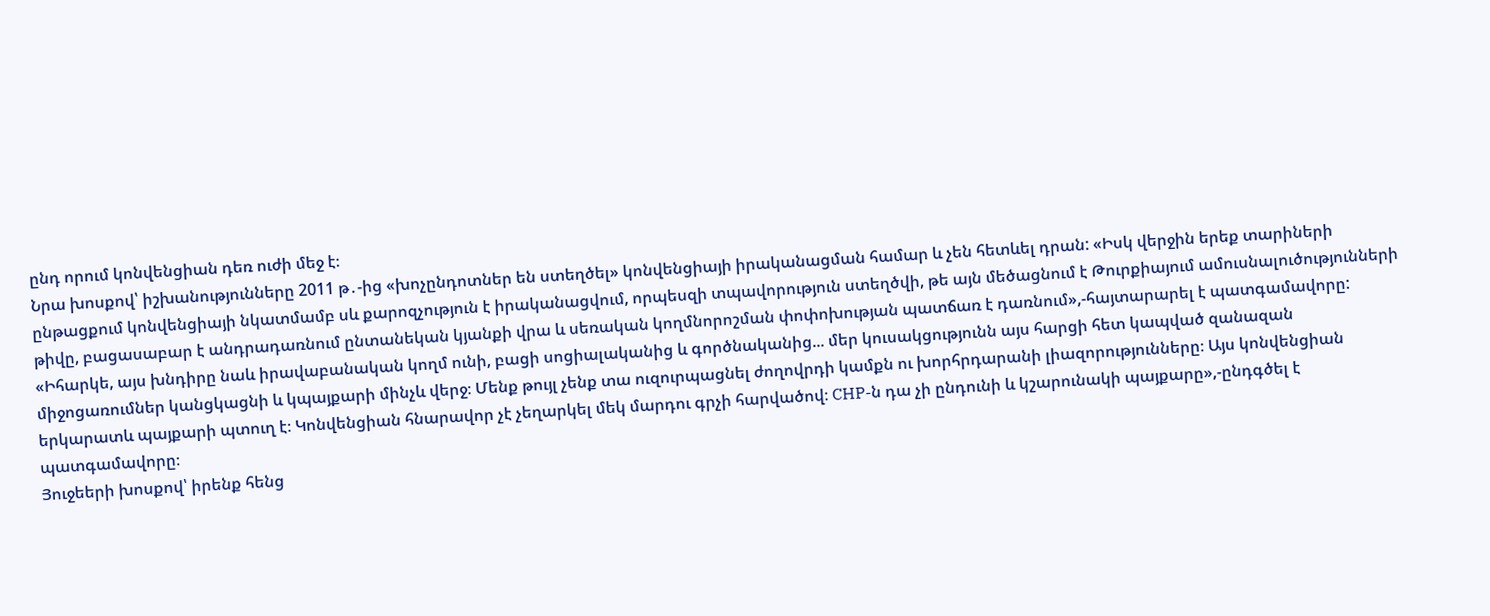ընդ որում կոնվենցիան դեռ ուժի մեջ է։
Նրա խոսքով՝ իշխանությունները 2011 թ․-ից «խոչընդոտներ են ստեղծել» կոնվենցիայի իրականացման համար և չեն հետևել դրան: «Իսկ վերջին երեք տարիների ընթացքում կոնվենցիայի նկատմամբ սև քարոզչություն է իրականացվում, որպեսզի տպավորություն ստեղծվի, թե այն մեծացնում է Թուրքիայում ամուսնալուծությունների թիվը, բացասաբար է անդրադառնում ընտանեկան կյանքի վրա և սեռական կողմնորոշման փոփոխության պատճառ է դառնում»,-հայտարարել է պատգամավորը:
«Իհարկե, այս խնդիրը նաև իրավաբանական կողմ ունի, բացի սոցիալականից և գործնականից... մեր կուսակցությունն այս հարցի հետ կապված զանազան միջոցառումներ կանցկացնի և կպայքարի մինչև վերջ։ Մենք թույլ չենք տա ուզուրպացնել ժողովրդի կամքն ու խորհրդարանի լիազորությունները։ Այս կոնվենցիան երկարատև պայքարի պտուղ է։ Կոնվենցիան հնարավոր չէ չեղարկել մեկ մարդու գրչի հարվածով։ CHP-ն դա չի ընդունի և կշարունակի պայքարը»,-ընդգծել է պատգամավորը։
Յուջեերի խոսքով՝ իրենք հենց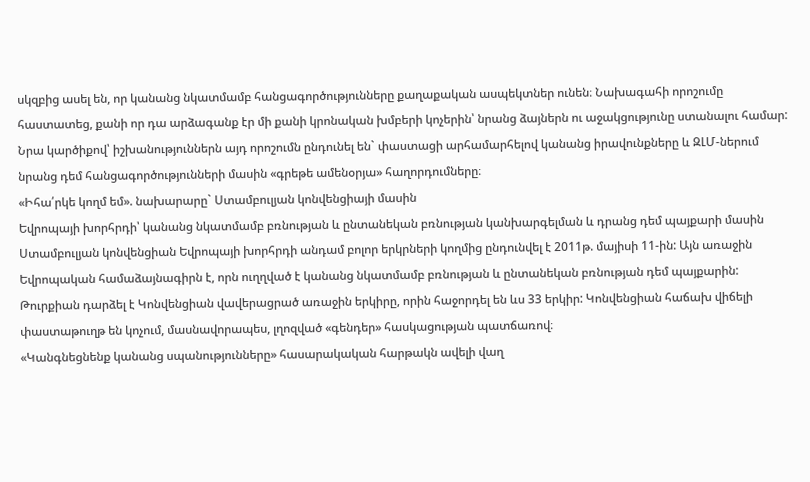սկզբից ասել են, որ կանանց նկատմամբ հանցագործությունները քաղաքական ասպեկտներ ունեն։ Նախագահի որոշումը հաստատեց, քանի որ դա արձագանք էր մի քանի կրոնական խմբերի կոչերին՝ նրանց ձայներն ու աջակցությունը ստանալու համար:
Նրա կարծիքով՝ իշխանություններն այդ որոշումն ընդունել են` փաստացի արհամարհելով կանանց իրավունքները և ԶԼՄ-ներում նրանց դեմ հանցագործությունների մասին «գրեթե ամենօրյա» հաղորդումները։
«Իհա՛րկե կողմ եմ». նախարարը` Ստամբուլյան կոնվենցիայի մասին
Եվրոպայի խորհրդի՝ կանանց նկատմամբ բռնության և ընտանեկան բռնության կանխարգելման և դրանց դեմ պայքարի մասին Ստամբուլյան կոնվենցիան Եվրոպայի խորհրդի անդամ բոլոր երկրների կողմից ընդունվել է 2011թ. մայիսի 11-ին: Այն առաջին Եվրոպական համաձայնագիրն է, որն ուղղված է կանանց նկատմամբ բռնության և ընտանեկան բռնության դեմ պայքարին:
Թուրքիան դարձել է Կոնվենցիան վավերացրած առաջին երկիրը, որին հաջորդել են ևս 33 երկիր: Կոնվենցիան հաճախ վիճելի փաստաթուղթ են կոչում, մասնավորապես, լղոզված «գենդեր» հասկացության պատճառով։
«Կանգնեցնենք կանանց սպանությունները» հասարակական հարթակն ավելի վաղ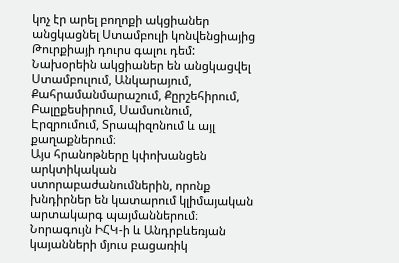կոչ էր արել բողոքի ակցիաներ անցկացնել Ստամբուլի կոնվենցիայից Թուրքիայի դուրս գալու դեմ: Նախօրեին ակցիաներ են անցկացվել Ստամբուլում, Անկարայում, Քահրամանմարաշում, Քըրշեհիրում, Բալըքեսիրում, Սամսունում, Էրզրումում, Տրապիզոնում և այլ քաղաքներում։
Այս հրանոթները կփոխանցեն արկտիկական ստորաբաժանումներին, որոնք խնդիրներ են կատարում կլիմայական արտակարգ պայմաններում։ Նորագույն ԻՀԿ-ի և Անդրբևեռյան կայանների մյուս բացառիկ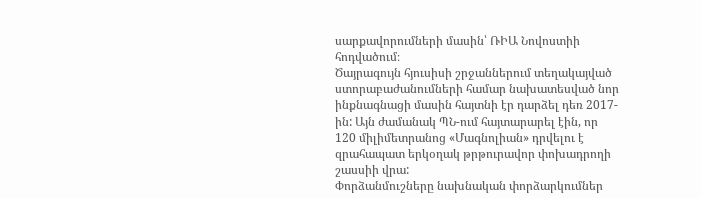սարքավորումների մասին՝ ՌԻԱ Նովոստիի հոդվածում։
Ծայրագույն հյուսիսի շրջաններում տեղակայված ստորաբաժանումների համար նախատեսված նոր ինքնագնացի մասին հայտնի էր դարձել դեռ 2017-ին: Այն ժամանակ ՊՆ-ում հայտարարել էին, որ 120 միլիմետրանոց «Մագնոլիան» դրվելու է զրահապատ երկօղակ թրթուրավոր փոխադրողի շասսիի վրա:
Փորձանմուշները նախնական փորձարկումներ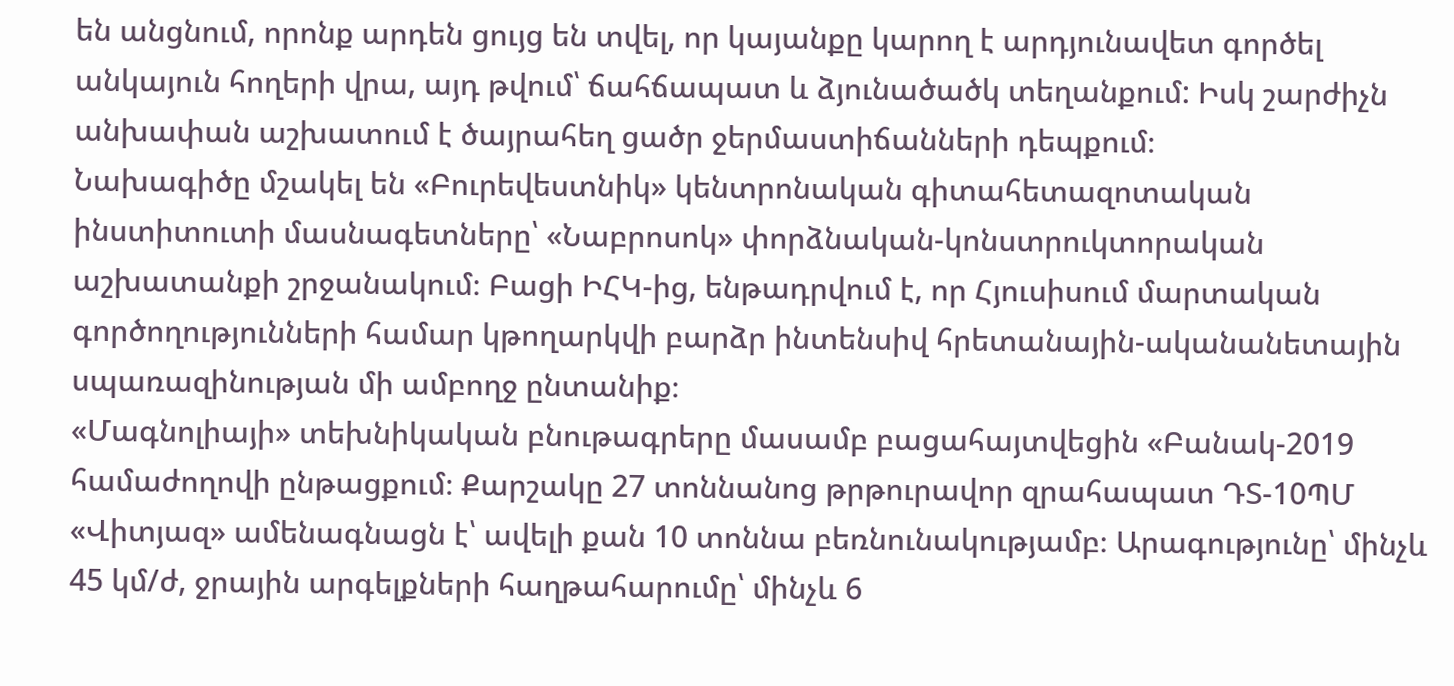են անցնում, որոնք արդեն ցույց են տվել, որ կայանքը կարող է արդյունավետ գործել անկայուն հողերի վրա, այդ թվում՝ ճահճապատ և ձյունածածկ տեղանքում: Իսկ շարժիչն անխափան աշխատում է ծայրահեղ ցածր ջերմաստիճանների դեպքում։
Նախագիծը մշակել են «Բուրեվեստնիկ» կենտրոնական գիտահետազոտական ինստիտուտի մասնագետները՝ «Նաբրոսոկ» փորձնական-կոնստրուկտորական աշխատանքի շրջանակում։ Բացի ԻՀԿ-ից, ենթադրվում է, որ Հյուսիսում մարտական գործողությունների համար կթողարկվի բարձր ինտենսիվ հրետանային-ականանետային սպառազինության մի ամբողջ ընտանիք։
«Մագնոլիայի» տեխնիկական բնութագրերը մասամբ բացահայտվեցին «Բանակ-2019 համաժողովի ընթացքում։ Քարշակը 27 տոննանոց թրթուրավոր զրահապատ ԴՏ-10ՊՄ «Վիտյազ» ամենագնացն է՝ ավելի քան 10 տոննա բեռնունակությամբ։ Արագությունը՝ մինչև 45 կմ/ժ, ջրային արգելքների հաղթահարումը՝ մինչև 6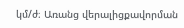կմ/ժ։ Առանց վերալիցքավորման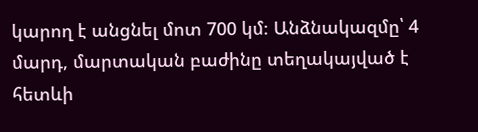կարող է անցնել մոտ 700 կմ։ Անձնակազմը՝ 4 մարդ, մարտական բաժինը տեղակայված է հետևի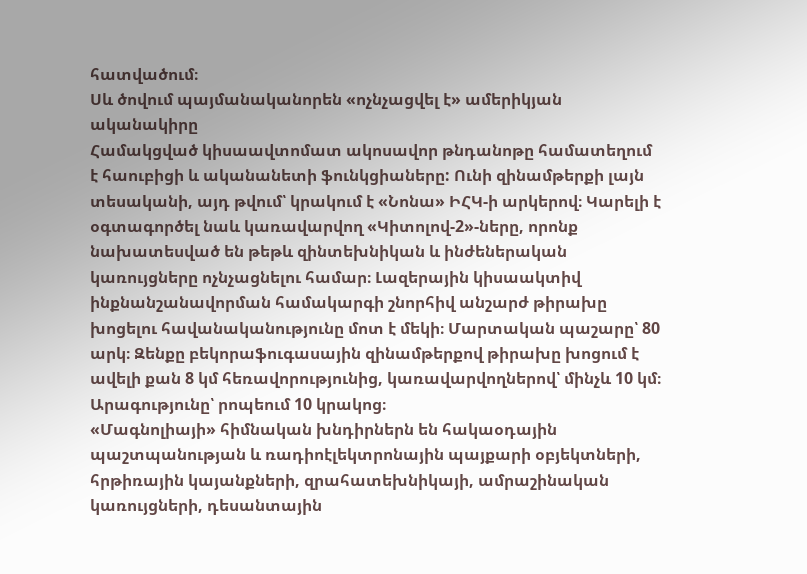հատվածում։
Սև ծովում պայմանականորեն «ոչնչացվել է» ամերիկյան ականակիրը
Համակցված կիսաավտոմատ ակոսավոր թնդանոթը համատեղում է հաուբիցի և ականանետի ֆունկցիաները: Ունի զինամթերքի լայն տեսականի, այդ թվում՝ կրակում է «Նոնա» ԻՀԿ-ի արկերով։ Կարելի է օգտագործել նաև կառավարվող «Կիտոլով-2»-ները, որոնք նախատեսված են թեթև զինտեխնիկան և ինժեներական կառույցները ոչնչացնելու համար։ Լազերային կիսաակտիվ ինքնանշանավորման համակարգի շնորհիվ անշարժ թիրախը խոցելու հավանականությունը մոտ է մեկի։ Մարտական պաշարը՝ 80 արկ։ Զենքը բեկորաֆուգասային զինամթերքով թիրախը խոցում է ավելի քան 8 կմ հեռավորությունից, կառավարվողներով՝ մինչև 10 կմ։ Արագությունը՝ րոպեում 10 կրակոց։
«Մագնոլիայի» հիմնական խնդիրներն են հակաօդային պաշտպանության և ռադիոէլեկտրոնային պայքարի օբյեկտների, հրթիռային կայանքների, զրահատեխնիկայի, ամրաշինական կառույցների, դեսանտային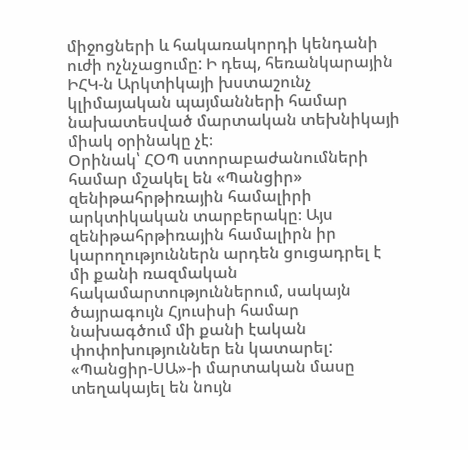միջոցների և հակառակորդի կենդանի ուժի ոչնչացումը: Ի դեպ, հեռանկարային ԻՀԿ-ն Արկտիկայի խստաշունչ կլիմայական պայմանների համար նախատեսված մարտական տեխնիկայի միակ օրինակը չէ։
Օրինակ՝ ՀՕՊ ստորաբաժանումների համար մշակել են «Պանցիր» զենիթահրթիռային համալիրի արկտիկական տարբերակը։ Այս զենիթահրթիռային համալիրն իր կարողություններն արդեն ցուցադրել է մի քանի ռազմական հակամարտություններում, սակայն ծայրագույն Հյուսիսի համար նախագծում մի քանի էական փոփոխություններ են կատարել:
«Պանցիր-ՍԱ»-ի մարտական մասը տեղակայել են նույն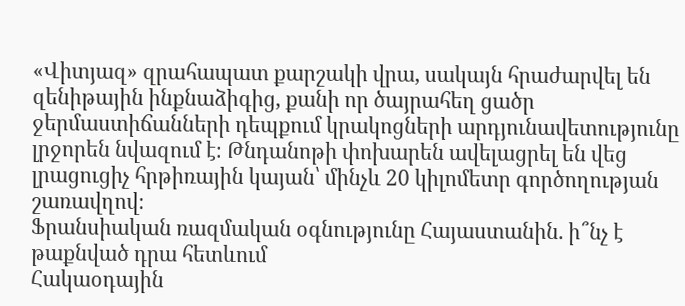«Վիտյազ» զրահապատ քարշակի վրա, սակայն հրաժարվել են զենիթային ինքնաձիգից, քանի որ ծայրահեղ ցածր ջերմաստիճանների դեպքում կրակոցների արդյունավետությունը լրջորեն նվազում է։ Թնդանոթի փոխարեն ավելացրել են վեց լրացուցիչ հրթիռային կայան՝ մինչև 20 կիլոմետր գործողության շառավղով։
Ֆրանսիական ռազմական օգնությունը Հայաստանին. ի՞նչ է թաքնված դրա հետևում
Հակաօդային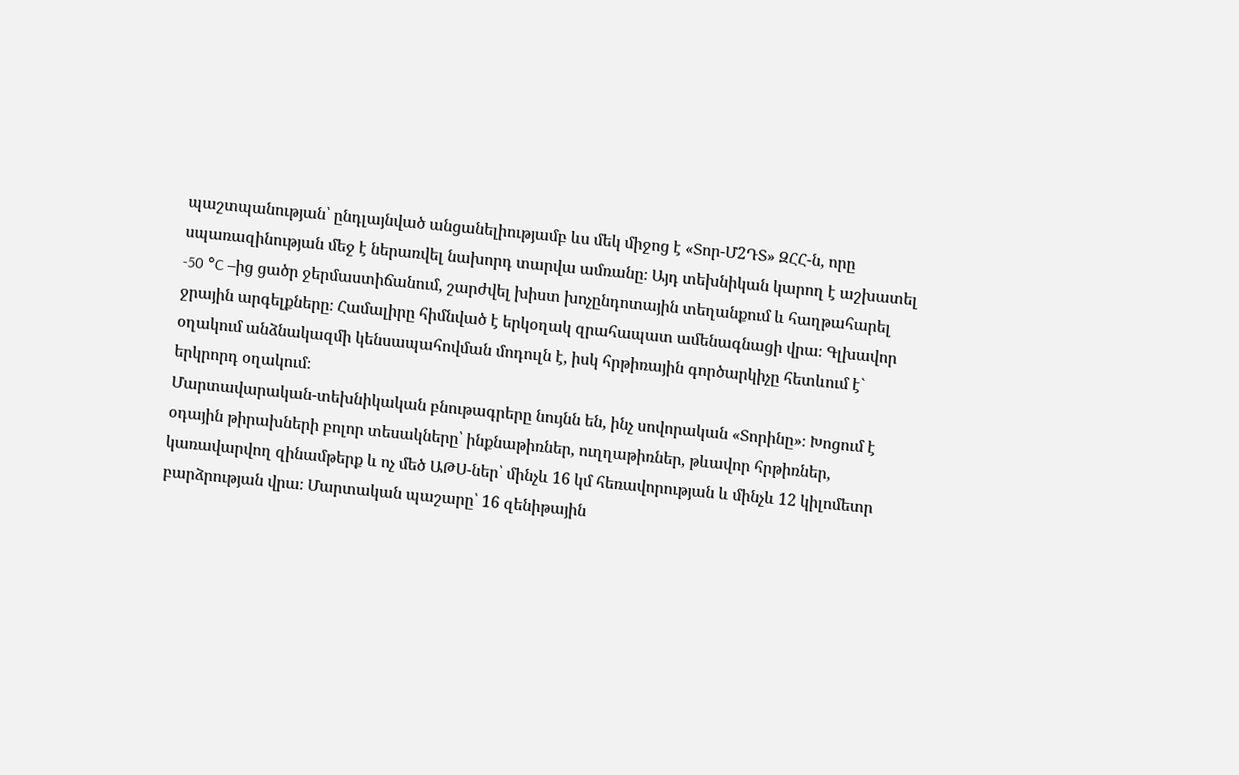պաշտպանության՝ ընդլայնված անցանելիությամբ ևս մեկ միջոց է «Տոր-Մ2ԴՏ» ԶՀՀ-ն, որը սպառազինության մեջ է ներառվել նախորդ տարվա ամռանը։ Այդ տեխնիկան կարող է աշխատել -50 °C –ից ցածր ջերմաստիճանում, շարժվել խիստ խոչընդոտային տեղանքում և հաղթահարել ջրային արգելքները։ Համալիրը հիմնված է երկօղակ զրահապատ ամենագնացի վրա։ Գլխավոր օղակում անձնակազմի կենսապահովման մոդուլն է, իսկ հրթիռային գործարկիչը հետևում է` երկրորդ օղակում։
Մարտավարական-տեխնիկական բնութագրերը նույնն են, ինչ սովորական «Տորինը»։ Խոցում է օդային թիրախների բոլոր տեսակները՝ ինքնաթիռներ, ուղղաթիռներ, թևավոր հրթիռներ, կառավարվող զինամթերք և ոչ մեծ ԱԹՍ-ներ՝ մինչև 16 կմ հեռավորության և մինչև 12 կիլոմետր բարձրության վրա։ Մարտական պաշարը՝ 16 զենիթային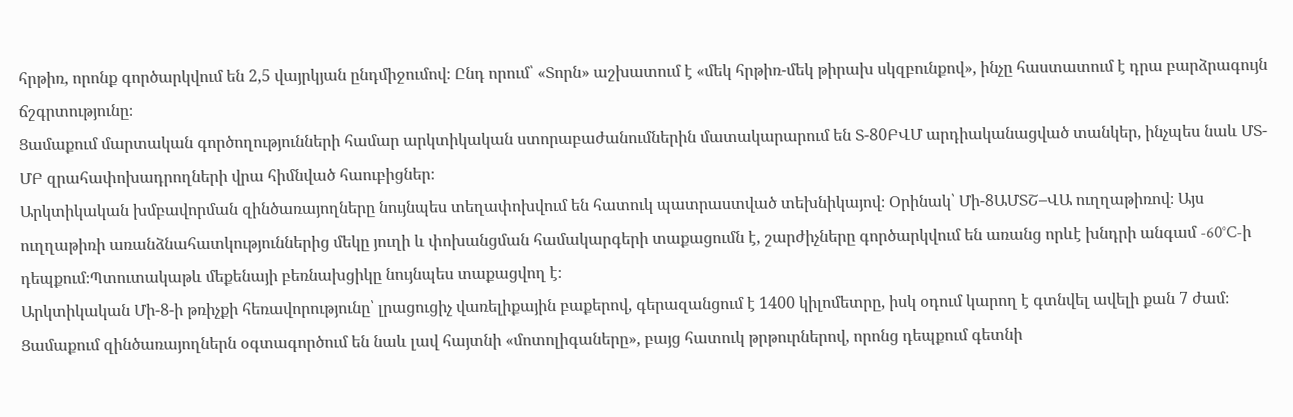հրթիռ, որոնք գործարկվում են 2,5 վայրկյան ընդմիջումով։ Ընդ որում՝ «Տորն» աշխատում է «մեկ հրթիռ-մեկ թիրախ սկզբունքով», ինչը հաստատում է դրա բարձրագույն ճշգրտությունը։
Ցամաքում մարտական գործողությունների համար արկտիկական ստորաբաժանումներին մատակարարում են Տ-80ԲՎՄ արդիականացված տանկեր, ինչպես նաև ՄՏ-ՄԲ զրահափոխադրողների վրա հիմնված հաուբիցներ։
Արկտիկական խմբավորման զինծառայողները նույնպես տեղափոխվում են հատուկ պատրաստված տեխնիկայով։ Օրինակ՝ Մի-8ԱՄՏՇ–ՎԱ ուղղաթիռով։ Այս ուղղաթիռի առանձնահատկություններից մեկը յուղի և փոխանցման համակարգերի տաքացումն է, շարժիչները գործարկվում են առանց որևէ խնդրի անգամ -60°C-ի դեպքում։Պտուտակաթև մեքենայի բեռնախցիկը նույնպես տաքացվող է։
Արկտիկական Մի-8-ի թռիչքի հեռավորությունը՝ լրացուցիչ վառելիքային բաքերով, գերազանցում է 1400 կիլոմետրը, իսկ օդում կարող է գտնվել ավելի քան 7 ժամ։
Ցամաքում զինծառայողներն օգտագործում են նաև լավ հայտնի «մոտոլիգաները», բայց հատուկ թրթուրներով, որոնց դեպքում գետնի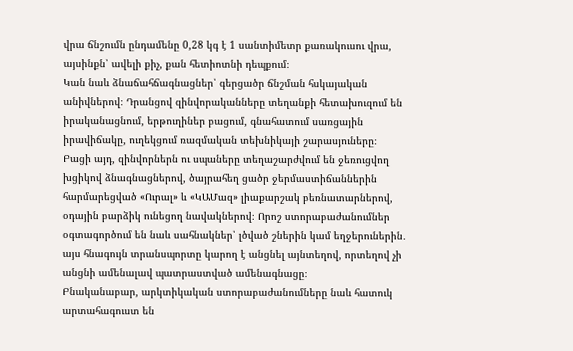վրա ճնշումն ընդամենը 0,28 կգ է 1 սանտիմետր քառակուսու վրա, այսինքն՝ ավելի քիչ, քան հետիոտնի դեպքում։
Կան նաև ձնաճահճագնացներ՝ գերցածր ճնշման հսկայական անիվներով։ Դրանցով զինվորականները տեղանքի հետախուզում են իրականացնում, երթուղիներ բացում, գնահատում սառցային իրավիճակը, ուղեկցում ռազմական տեխնիկայի շարասյուները։
Բացի այդ, զինվորներն ու սպաները տեղաշարժվում են ջեռուցվող խցիկով ձնագնացներով, ծայրահեղ ցածր ջերմաստիճաններին հարմարեցված «Ուրալ» և «ԿԱՄազ» լիաքարշակ բեռնատարներով, օդային բարձիկ ունեցող նավակներով։ Որոշ ստորաբաժանումներ օգտագործում են նաև սահնակներ՝ լծված շներին կամ եղջերուներին․ այս հնագույն տրանսպորտը կարող է անցնել այնտեղով, որտեղով չի անցնի ամենալավ պատրաստված ամենագնացը։
Բնականաբար, արկտիկական ստորաբաժանումները նաև հատուկ արտահագուստ են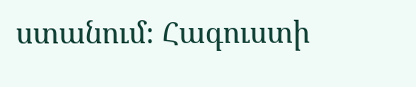ստանում։ Հագուստի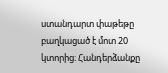ստանդարտ փաթեթը բաղկացած է մոտ 20 կտորից։ Հանդերձանքը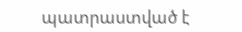պատրաստված է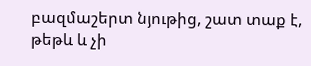բազմաշերտ նյութից, շատ տաք է, թեթև և չի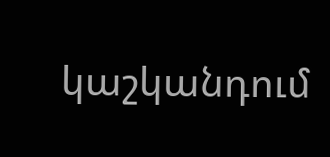կաշկանդում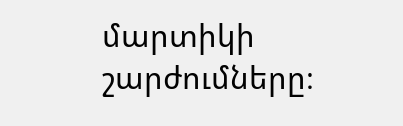մարտիկի շարժումները։